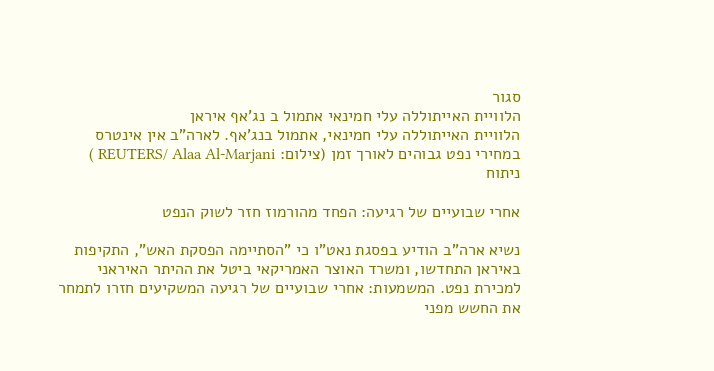סגור
הלוויית האייתוללה עלי חמינאי אתמול ב נג'אף איראן
הלוויית האייתוללה עלי חמינאי, אתמול בנג'אף. לארה"ב אין אינטרס במחירי נפט גבוהים לאורך זמן (צילום: REUTERS/ Alaa Al-Marjani )
ניתוח

אחרי שבועיים של רגיעה: הפחד מהורמוז חזר לשוק הנפט

נשיא ארה"ב הודיע בפסגת נאט"ו כי "הסתיימה הפסקת האש", התקיפות באיראן התחדשו, ומשרד האוצר האמריקאי ביטל את ההיתר האיראני למכירת נפט. המשמעות: אחרי שבועיים של רגיעה המשקיעים חזרו לתמחר את החשש מפני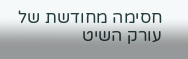חסימה מחודשת של עורק השיט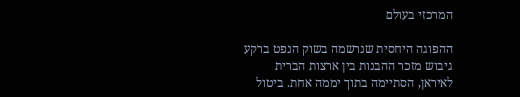המרכזי בעולם

ההפוגה היחסית שנרשמה בשוק הנפט ברקע גיבוש מזכר ההבנות בין ארצות הברית לאיראן, הסתיימה בתוך יממה אחת. ביטול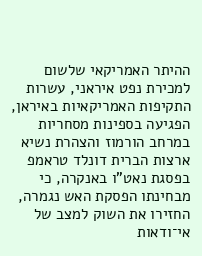ההיתר האמריקאי שלשום למכירת נפט איראני, עשרות התקיפות האמריקאיות באיראן, הפגיעה בספינות מסחריות במרחב הורמוז והצהרת נשיא ארצות הברית דונלד טראמפ בפסגת נאט"ו באנקרה, כי מבחינתו הפסקת האש נגמרה, החזירו את השוק למצב של אי־ודאות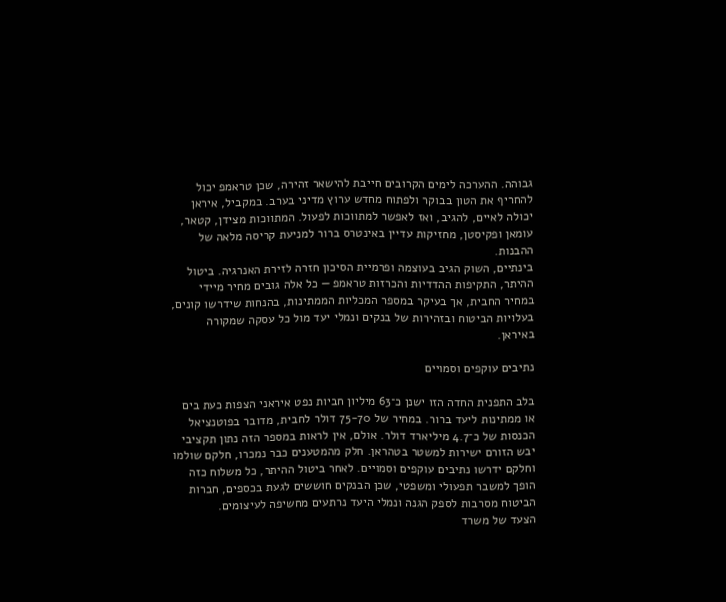גבוהה. ההערכה לימים הקרובים חייבת להישאר זהירה, שכן טראמפ יכול להחריף את הטון בבוקר ולפתוח מחדש ערוץ מדיני בערב. במקביל, איראן יכולה לאיים, להגיב, ואז לאפשר למתווכות לפעול. המתווכות מצידן, קטאר, עומאן ופקיסטן, מחזיקות עדיין באינטרס ברור למניעת קריסה מלאה של ההבנות.
בינתיים, השוק הגיב בעוצמה ופרמיית הסיכון חזרה לזירת האנרגיה. ביטול ההיתר, התקיפות ההדדיות והכרזות טראמפ — כל אלה גובים מחיר מיידי במחיר החבית, אך בעיקר במספר המכליות הממתינות, בהנחות שידרשו קונים, בעלויות הביטוח ובזהירות של בנקים ונמלי יעד מול כל עסקה שמקורה באיראן.

נתיבים עוקפים וסמויים

בלב התפנית החדה הזו ישנן כ־63 מיליון חביות נפט איראני הצפות כעת בים או ממתינות ליעד ברור. במחיר של 75-70 דולר לחבית, מדובר בפוטנציאל הכנסות של כ־4.7 מיליארד דולר. אולם, אין לראות במספר הזה נתון תקציבי יבש הזורם ישירות למשטר בטהראן. חלק מהמטענים כבר נמכרו, חלקם שולמו וחלקם ידרשו נתיבים עוקפים וסמויים. לאחר ביטול ההיתר, כל משלוח כזה הופך למשבר תפעולי ומשפטי, שכן הבנקים חוששים לגעת בכספים, חברות הביטוח מסרבות לספק הגנה ונמלי היעד נרתעים מחשיפה לעיצומים.
הצעד של משרד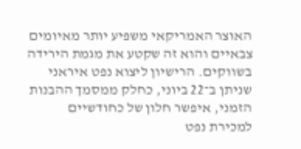האוצר האמריקאי משפיע יותר מאיומים צבאיים והוא זה שקטע את מגמת הירידה בשווקים. הרישיון ליצוא נפט איראני שניתן ב־22 ביוני, כחלק ממסמך ההבנות הזמני, איפשר חלון של כחודשיים למכירת נפט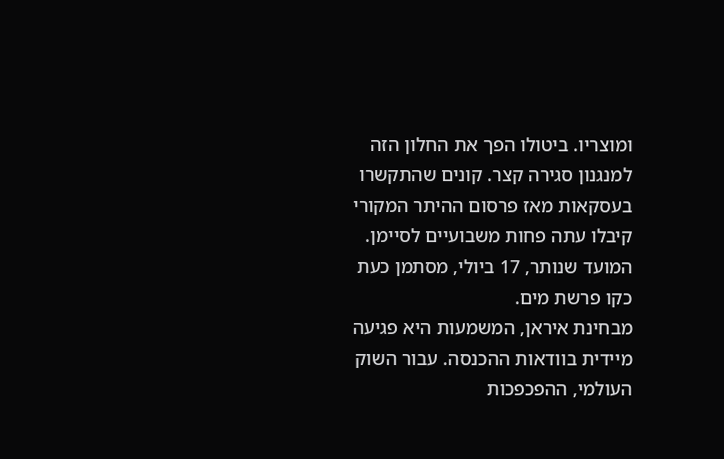ומוצריו. ביטולו הפך את החלון הזה למנגנון סגירה קצר. קונים שהתקשרו בעסקאות מאז פרסום ההיתר המקורי קיבלו עתה פחות משבועיים לסיימן. המועד שנותר, 17 ביולי, מסתמן כעת כקו פרשת מים.
מבחינת איראן, המשמעות היא פגיעה מיידית בוודאות ההכנסה. עבור השוק העולמי, ההפכפכות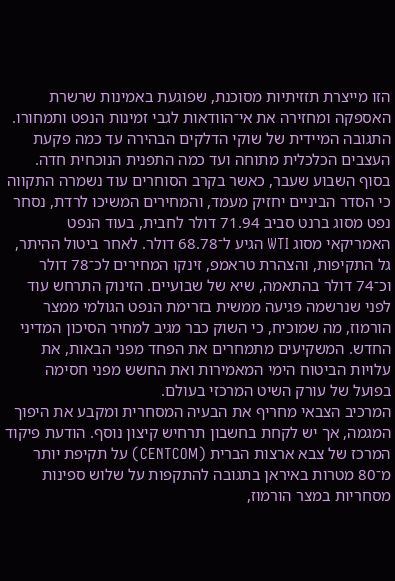הזו מייצרת תזזיתיות מסוכנת, שפוגעת באמינות שרשרת האספקה ומחזירה את אי־הוודאות לגבי זמינות הנפט ותמחורו.
התגובה המיידית של שוקי הדלקים הבהירה עד כמה פקעת העצבים הכלכלית מתוחה ועד כמה התפנית הנוכחית חדה. בסוף השבוע שעבר, כאשר בקרב הסוחרים עוד נשמרה התקווה כי הסדר הביניים יחזיק מעמד, והמחירים המשיכו לרדת, נסחר נפט מסוג ברנט סביב 71.94 דולר לחבית, בעוד הנפט האמריקאי מסוג WTI הגיע ל־68.78 דולר. לאחר ביטול ההיתר, גל התקיפות, והצהרת טראמפ, זינקו המחירים לכ־78 דולר וכ־74 דולר בהתאמה, שיא של שבועיים. הזינוק התרחש עוד לפני שנרשמה פגיעה ממשית בזרימת הנפט הגולמי ממצר הורמוז, מה שמוכיח, כי השוק כבר מגיב למחיר הסיכון המדיני החדש. המשקיעים מתמחרים את הפחד מפני הבאות, את עלויות הביטוח הימי המאמירות ואת החשש מפני חסימה בפועל של עורק השיט המרכזי בעולם.
המרכיב הצבאי מחריף את הבעיה המסחרית ומקבע את היפוך המגמה, אך יש לקחת בחשבון תרחיש קיצון נוסף. הודעת פיקוד המרכז של צבא ארצות הברית (CENTCOM) על תקיפת יותר מ־80 מטרות באיראן בתגובה להתקפות על שלוש ספינות מסחריות במצר הורמוז,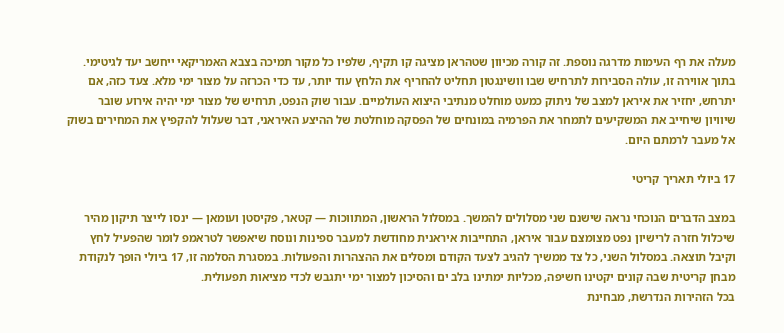מעלה את רף העימות מדרגה נוספת. זה קורה מכיוון שטהראן מציגה קו תקיף, שלפיו כל מקור תמיכה בצבא האמריקאי ייחשב יעד לגיטימי. בתוך אווירה זו, עולה הסבירות לתרחיש שבו וושינגטון תחליט להחריף את הלחץ עוד יותר, עד כדי הכרזה על מצור ימי מלא. צעד כזה, אם יתרחש, יחזיר את איראן למצב של ניתוק כמעט מוחלט מנתיבי היצוא העולמיים. עבור שוק הנפט, תרחיש של מצור ימי יהיה אירוע שובר שיוויון שיחייב את המשקיעים לתמחר את הפרמיה במונחים של הפסקה מוחלטת של ההיצע האיראני, דבר שעלול להקפיץ את המחירים בשוק אל מעבר לרמתם היום.

17 ביולי תאריך קריטי

במצב הדברים הנוכחי נראה שישנם שני מסלולים להמשך. במסלול הראשון, המתווכות — קטאר, פקיסטן ועומאן — ינסו לייצר תיקון מהיר שיכלול חזרה לרישיון נפט מצומצם עבור איראן, התחייבות איראנית מחודשת למעבר ספינות ונוסח שיאפשר לטראמפ לומר שהפעיל לחץ וקיבל תוצאה. במסלול השני, כל צד ממשיך להגיב לצעד הקודם ומסלים את ההצהרות והפעולות. במסגרת הסלמה זו, 17 ביולי הופך לנקודת מבחן קריטית שבה קונים יקטינו חשיפה, מכליות ימתינו בלב ים והסיכון למצור ימי יתגבש לכדי מציאות תפעולית.
בכל הזהירות הנדרשת, מבחינת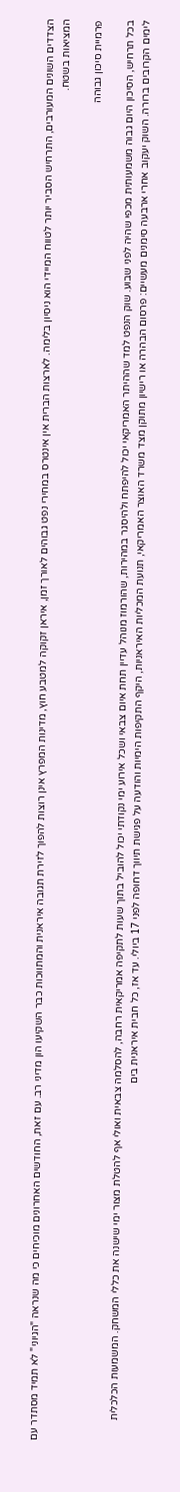הצדדים השונים המעורבים, התרחיש הסביר יותר לטווח המיידי הוא ניסיון בלימה. לארצות הברית אין אינטרס במחירי נפט גבוהים לאורך זמן, איראן זקוקה למטבע חוץ, מדינות המפרץ אינן רוצות להפוך לזירת תגובה איראנית והמתווכות כבר השקיעו הון מדיני רב. עם זאת, החודשים האחרונים מוכיחים כי מה שנראה "הגיוני" לא תמיד מסתדר עם המציאות בשטח.

פרמיית סיכון גבוהה

בכל תרחיש, הסיכון היום גבוה משמעותית מכפי שהיה לפני שבוע. שוק הנפט למד שההיתר האמריקאי יכול להיפתח ולהיסגר במהירות, שהורמוז מנוהל עדיין תחת איום צבאי ושכל אירוע ימי נקודתי יכול להוביל בתוך שעות לתקיפה אמריקאית רחבה, להסלמה צבאית ואולי אף להטלת מצור ימי שישנה את כללי המשחק. המשמעות הכלכלית לימים הקרובים ברורה. השוק יעקוב אחרי ארבעה סימנים מעשיים: פרסום הבהרה או רישיון מתוקן מצד משרד האוצר האמריקאי, תנועת המכליות האיראניות, היקף התקיפות הימיות והודעה על פגישת תיווך דחופה לפני 17 ביולי. עד אז, כל חבית איראנית בים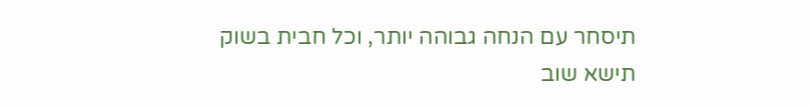תיסחר עם הנחה גבוהה יותר, וכל חבית בשוק תישא שוב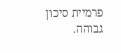פרמיית סיכון גבוהה.